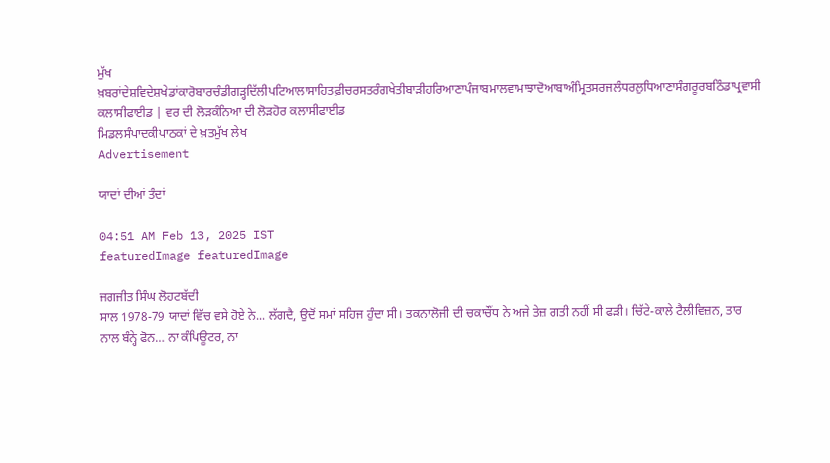ਮੁੱਖ ਖ਼ਬਰਾਂਦੇਸ਼ਵਿਦੇਸ਼ਖੇਡਾਂਕਾਰੋਬਾਰਚੰਡੀਗੜ੍ਹਦਿੱਲੀਪਟਿਆਲਾਸਾਹਿਤਫ਼ੀਚਰਸਤਰੰਗਖੇਤੀਬਾੜੀਹਰਿਆਣਾਪੰਜਾਬਮਾਲਵਾਮਾਝਾਦੋਆਬਾਅੰਮ੍ਰਿਤਸਰਜਲੰਧਰਲੁਧਿਆਣਾਸੰਗਰੂਰਬਠਿੰਡਾਪ੍ਰਵਾਸੀ
ਕਲਾਸੀਫਾਈਡ | ਵਰ ਦੀ ਲੋੜਕੰਨਿਆ ਦੀ ਲੋੜਹੋਰ ਕਲਾਸੀਫਾਈਡ
ਮਿਡਲਸੰਪਾਦਕੀਪਾਠਕਾਂ ਦੇ ਖ਼ਤਮੁੱਖ ਲੇਖ
Advertisement

ਯਾਦਾਂ ਦੀਆਂ ਤੰਦਾਂ

04:51 AM Feb 13, 2025 IST
featuredImage featuredImage

ਜਗਜੀਤ ਸਿੰਘ ਲੋਹਟਬੱਦੀ
ਸਾਲ 1978-79 ਯਾਦਾਂ ਵਿੱਚ ਵਸੇ ਹੋਏ ਨੇ... ਲੱਗਦੈ, ਉਦੋਂ ਸਮਾਂ ਸਹਿਜ ਹੁੰਦਾ ਸੀ। ਤਕਨਾਲੋਜੀ ਦੀ ਚਕਾਚੌਂਧ ਨੇ ਅਜੇ ਤੇਜ਼ ਗਤੀ ਨਹੀਂ ਸੀ ਫੜੀ। ਚਿੱਟੇ-ਕਾਲੇ ਟੈਲੀਵਿਜ਼ਨ, ਤਾਰ ਨਾਲ ਬੰਨ੍ਹੇ ਫੋਨ… ਨਾ ਕੰਪਿਊਟਰ, ਨਾ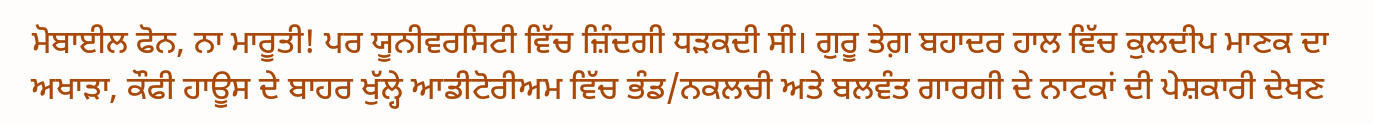ਮੋਬਾਈਲ ਫੋਨ, ਨਾ ਮਾਰੂਤੀ! ਪਰ ਯੂਨੀਵਰਸਿਟੀ ਵਿੱਚ ਜ਼ਿੰਦਗੀ ਧੜਕਦੀ ਸੀ। ਗੁਰੂ ਤੇਗ਼ ਬਹਾਦਰ ਹਾਲ ਵਿੱਚ ਕੁਲਦੀਪ ਮਾਣਕ ਦਾ ਅਖਾੜਾ, ਕੌਫੀ ਹਾਊਸ ਦੇ ਬਾਹਰ ਖੁੱਲ੍ਹੇ ਆਡੀਟੋਰੀਅਮ ਵਿੱਚ ਭੰਡ/ਨਕਲਚੀ ਅਤੇ ਬਲਵੰਤ ਗਾਰਗੀ ਦੇ ਨਾਟਕਾਂ ਦੀ ਪੇਸ਼ਕਾਰੀ ਦੇਖਣ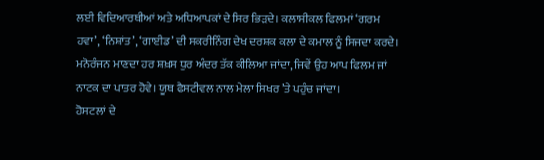ਲਈ ਵਿਦਿਆਰਥੀਆਂ ਅਤੇ ਅਧਿਆਪਕਾਂ ਦੇ ਸਿਰ ਭਿੜਦੇ। ਕਲਾਸੀਕਲ ਫਿਲਮਾਂ ‘ਗਰਮ ਹਵਾ’, ‘ਨਿਸ਼ਾਂਤ’, ‘ਗਾਈਡ’ ਦੀ ਸਕਰੀਨਿੰਗ ਦੇਖ ਦਰਸ਼ਕ ਕਲਾ ਦੇ ਕਮਾਲ ਨੂੰ ਸਿਜਦਾ ਕਰਦੇ। ਮਨੋਰੰਜਨ ਮਾਣਦਾ ਹਰ ਸ਼ਖ਼ਸ ਧੁਰ ਅੰਦਰ ਤੱਕ ਕੀਲਿਆ ਜਾਂਦਾ, ਜਿਵੇਂ ਉਹ ਆਪ ਫਿਲਮ ਜਾਂ ਨਾਟਕ ਦਾ ਪਾਤਰ ਹੋਵੇ। ਯੂਥ ਫੈਸਟੀਵਲ ਨਾਲ ਮੇਲਾ ਸਿਖਰ ’ਤੇ ਪਹੁੰਚ ਜਾਂਦਾ।
ਹੋਸਟਲਾਂ ਦੇ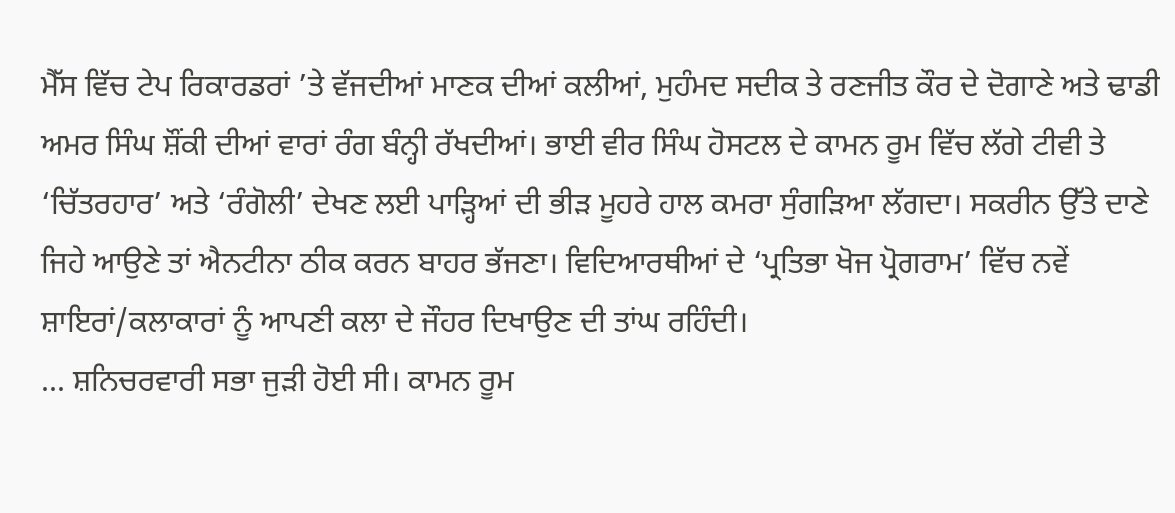ਮੈੱਸ ਵਿੱਚ ਟੇਪ ਰਿਕਾਰਡਰਾਂ ’ਤੇ ਵੱਜਦੀਆਂ ਮਾਣਕ ਦੀਆਂ ਕਲੀਆਂ, ਮੁਹੰਮਦ ਸਦੀਕ ਤੇ ਰਣਜੀਤ ਕੌਰ ਦੇ ਦੋਗਾਣੇ ਅਤੇ ਢਾਡੀ ਅਮਰ ਸਿੰਘ ਸ਼ੌਂਕੀ ਦੀਆਂ ਵਾਰਾਂ ਰੰਗ ਬੰਨ੍ਹੀ ਰੱਖਦੀਆਂ। ਭਾਈ ਵੀਰ ਸਿੰਘ ਹੋਸਟਲ ਦੇ ਕਾਮਨ ਰੂਮ ਵਿੱਚ ਲੱਗੇ ਟੀਵੀ ਤੇ ‘ਚਿੱਤਰਹਾਰ’ ਅਤੇ ‘ਰੰਗੋਲੀ’ ਦੇਖਣ ਲਈ ਪਾੜ੍ਹਿਆਂ ਦੀ ਭੀੜ ਮੂਹਰੇ ਹਾਲ ਕਮਰਾ ਸੁੰਗੜਿਆ ਲੱਗਦਾ। ਸਕਰੀਨ ਉੱਤੇ ਦਾਣੇ ਜਿਹੇ ਆਉਣੇ ਤਾਂ ਐਨਟੀਨਾ ਠੀਕ ਕਰਨ ਬਾਹਰ ਭੱਜਣਾ। ਵਿਦਿਆਰਥੀਆਂ ਦੇ ‘ਪ੍ਰਤਿਭਾ ਖੋਜ ਪ੍ਰੋਗਰਾਮ’ ਵਿੱਚ ਨਵੇਂ ਸ਼ਾਇਰਾਂ/ਕਲਾਕਾਰਾਂ ਨੂੰ ਆਪਣੀ ਕਲਾ ਦੇ ਜੌਹਰ ਦਿਖਾਉਣ ਦੀ ਤਾਂਘ ਰਹਿੰਦੀ।
... ਸ਼ਨਿਚਰਵਾਰੀ ਸਭਾ ਜੁੜੀ ਹੋਈ ਸੀ। ਕਾਮਨ ਰੂਮ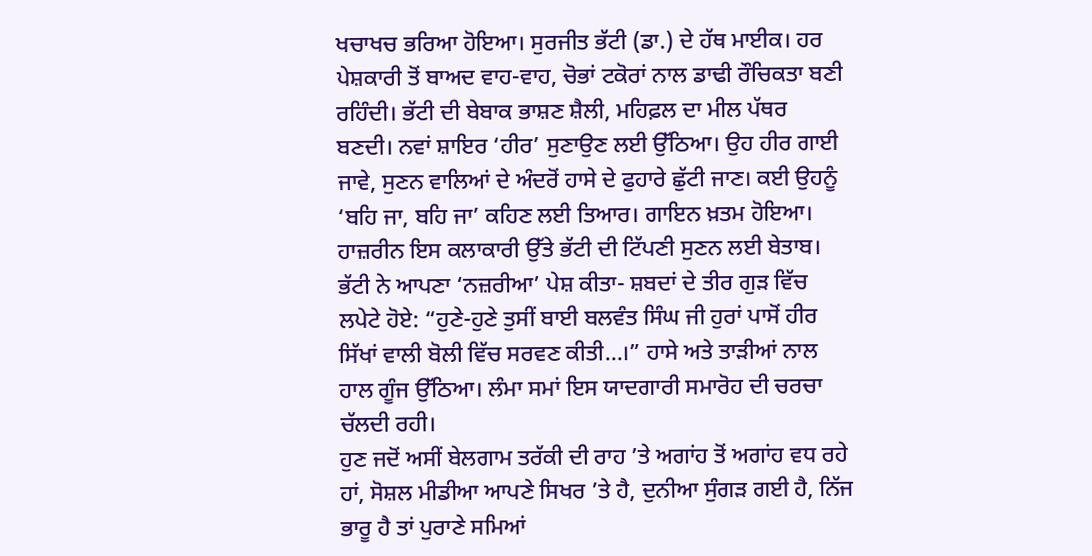ਖਚਾਖਚ ਭਰਿਆ ਹੋਇਆ। ਸੁਰਜੀਤ ਭੱਟੀ (ਡਾ.) ਦੇ ਹੱਥ ਮਾਈਕ। ਹਰ ਪੇਸ਼ਕਾਰੀ ਤੋਂ ਬਾਅਦ ਵਾਹ-ਵਾਹ, ਚੋਭਾਂ ਟਕੋਰਾਂ ਨਾਲ ਡਾਢੀ ਰੌਚਿਕਤਾ ਬਣੀ ਰਹਿੰਦੀ। ਭੱਟੀ ਦੀ ਬੇਬਾਕ ਭਾਸ਼ਣ ਸ਼ੈਲੀ, ਮਹਿਫ਼ਲ ਦਾ ਮੀਲ ਪੱਥਰ ਬਣਦੀ। ਨਵਾਂ ਸ਼ਾਇਰ ‘ਹੀਰ’ ਸੁਣਾਉਣ ਲਈ ਉੱਠਿਆ। ਉਹ ਹੀਰ ਗਾਈ ਜਾਵੇ, ਸੁਣਨ ਵਾਲਿਆਂ ਦੇ ਅੰਦਰੋਂ ਹਾਸੇ ਦੇ ਫੁਹਾਰੇ ਛੁੱਟੀ ਜਾਣ। ਕਈ ਉਹਨੂੰ ‘ਬਹਿ ਜਾ, ਬਹਿ ਜਾ’ ਕਹਿਣ ਲਈ ਤਿਆਰ। ਗਾਇਨ ਖ਼ਤਮ ਹੋਇਆ। ਹਾਜ਼ਰੀਨ ਇਸ ਕਲਾਕਾਰੀ ਉੱਤੇ ਭੱਟੀ ਦੀ ਟਿੱਪਣੀ ਸੁਣਨ ਲਈ ਬੇਤਾਬ। ਭੱਟੀ ਨੇ ਆਪਣਾ ‘ਨਜ਼ਰੀਆ’ ਪੇਸ਼ ਕੀਤਾ- ਸ਼ਬਦਾਂ ਦੇ ਤੀਰ ਗੁੜ ਵਿੱਚ ਲਪੇਟੇ ਹੋਏ: “ਹੁਣੇ-ਹੁਣੇ ਤੁਸੀਂ ਬਾਈ ਬਲਵੰਤ ਸਿੰਘ ਜੀ ਹੁਰਾਂ ਪਾਸੋਂ ਹੀਰ ਸਿੱਖਾਂ ਵਾਲੀ ਬੋਲੀ ਵਿੱਚ ਸਰਵਣ ਕੀਤੀ…।” ਹਾਸੇ ਅਤੇ ਤਾੜੀਆਂ ਨਾਲ ਹਾਲ ਗੂੰਜ ਉੱਠਿਆ। ਲੰਮਾ ਸਮਾਂ ਇਸ ਯਾਦਗਾਰੀ ਸਮਾਰੋਹ ਦੀ ਚਰਚਾ ਚੱਲਦੀ ਰਹੀ।
ਹੁਣ ਜਦੋਂ ਅਸੀਂ ਬੇਲਗਾਮ ਤਰੱਕੀ ਦੀ ਰਾਹ ’ਤੇ ਅਗਾਂਹ ਤੋਂ ਅਗਾਂਹ ਵਧ ਰਹੇ ਹਾਂ, ਸੋਸ਼ਲ ਮੀਡੀਆ ਆਪਣੇ ਸਿਖਰ ’ਤੇ ਹੈ, ਦੁਨੀਆ ਸੁੰਗੜ ਗਈ ਹੈ, ਨਿੱਜ ਭਾਰੂ ਹੈ ਤਾਂ ਪੁਰਾਣੇ ਸਮਿਆਂ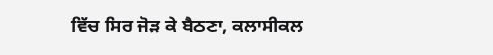ਵਿੱਚ ਸਿਰ ਜੋੜ ਕੇ ਬੈਠਣਾ, ਕਲਾਸੀਕਲ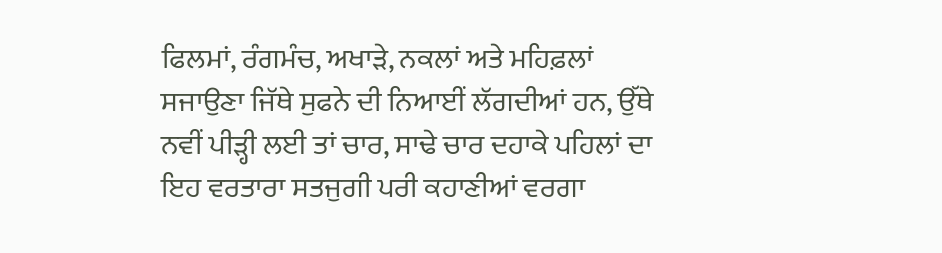ਫਿਲਮਾਂ, ਰੰਗਮੰਚ, ਅਖਾੜੇ, ਨਕਲਾਂ ਅਤੇ ਮਹਿਫ਼ਲਾਂ ਸਜਾਉਣਾ ਜਿੱਥੇ ਸੁਫਨੇ ਦੀ ਨਿਆਈਂ ਲੱਗਦੀਆਂ ਹਨ, ਉੱਥੇ ਨਵੀਂ ਪੀੜ੍ਹੀ ਲਈ ਤਾਂ ਚਾਰ, ਸਾਢੇ ਚਾਰ ਦਹਾਕੇ ਪਹਿਲਾਂ ਦਾ ਇਹ ਵਰਤਾਰਾ ਸਤਜੁਗੀ ਪਰੀ ਕਹਾਣੀਆਂ ਵਰਗਾ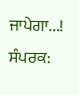ਜਾਪੇਗਾ...!
ਸੰਪਰਕ: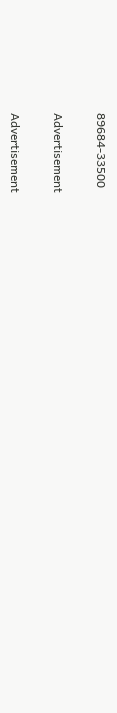89684-33500

Advertisement

Advertisement